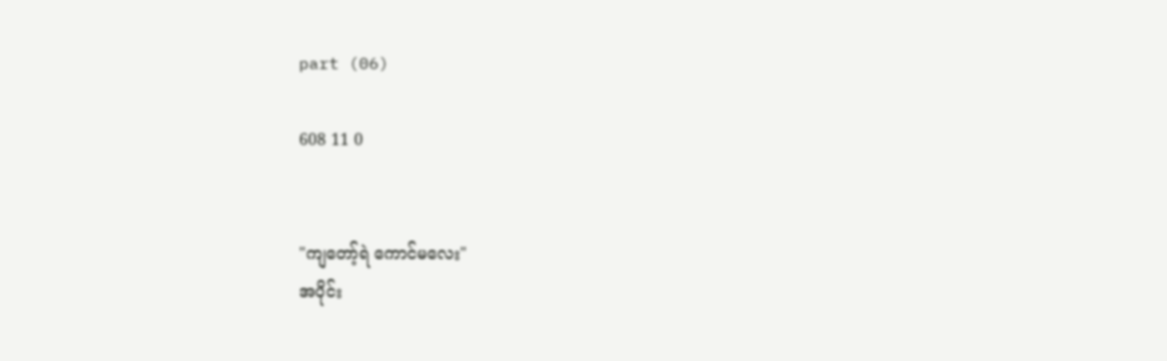part (06)

608 11 0


"ကျတော့်ရဲ ကောင်မလေး"
အပိုင်း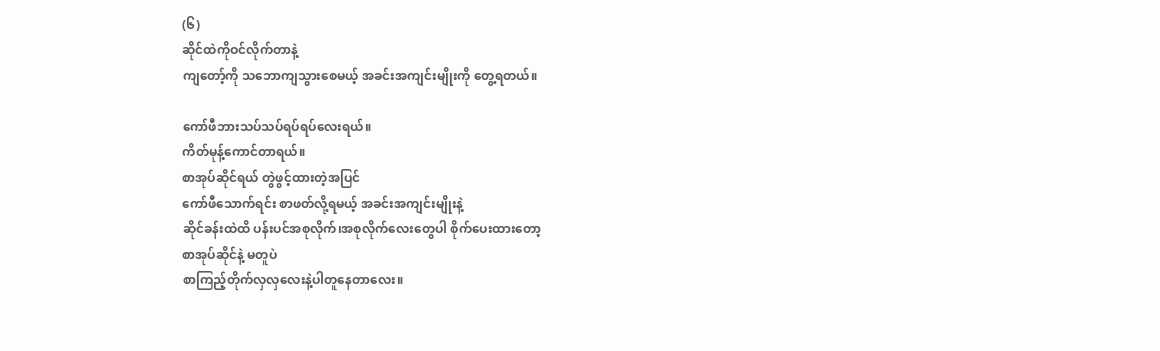(၆)
ဆိုင်ထဲကိုဝင်လိုက်တာနဲ့
ကျတော့်ကို သဘောကျသွားစေမယ့် အခင်းအကျင်းမျိုးကို တွေ့ရတယ်။

ကော်ဖီဘားသပ်သပ်ရပ်ရပ်လေးရယ်။
ကိတ်မုန့်ကောင်တာရယ်။
စာအုပ်ဆိုင်ရယ် တွဲဖွင့်ထားတဲ့အပြင်
ကော်ဖီသောက်ရင်း စာဖတ်လို့ရမယ့် အခင်းအကျင်းမျိုးနဲ့
ဆိုင်ခန်းထဲထိ ပန်းပင်အစုလိုက်၊အစုလိုက်လေးတွေပါ စိုက်ပေးထားတော့
စာအုပ်ဆိုင်နဲ့ မတူပဲ
စာကြည့်တိုက်လှလှလေးနဲ့ပါတူနေတာလေး။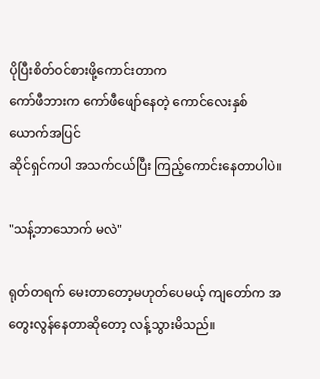ပိုပြီးစိတ်ဝင်စားဖို့ကောင်းတာက
ကော်ဖီဘားက ကော်ဖီဖျော်နေတဲ့ ကောင်လေးနှစ်ယောက်အပြင်
ဆိုင်ရှင်ကပါ အသက်ငယ်ပြီး ကြည့်ကောင်းနေတာပါပဲ။

"သန့်ဘာသောက် မလဲ"

ရုတ်တရက် မေးတာတော့မဟုတ်ပေမယ့် ကျတော်က အတွေးလွန်နေတာဆိုတော့ လန့်သွားမိသည်။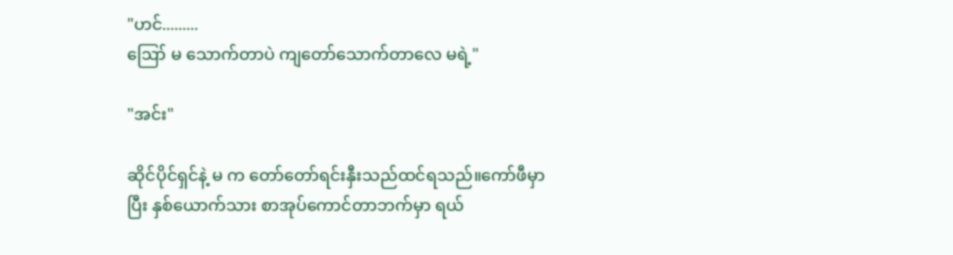"ဟင်.........
ဪ မ သောက်တာပဲ ကျတော်သောက်တာလေ မရဲ့"

"အင်း"

ဆိုင်ပိုင်ရှင်နဲ့ မ က တော်တော်ရင်းနှီးသည်ထင်ရသည်။ကော်ဖီမှာပြီး နှစ်ယောက်သား စာအုပ်ကောင်တာဘက်မှာ ရယ်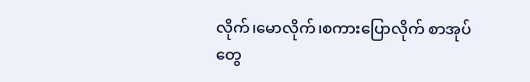လိုက်၊မောလိုက်၊စကားပြောလိုက် စာအုပ်တွေ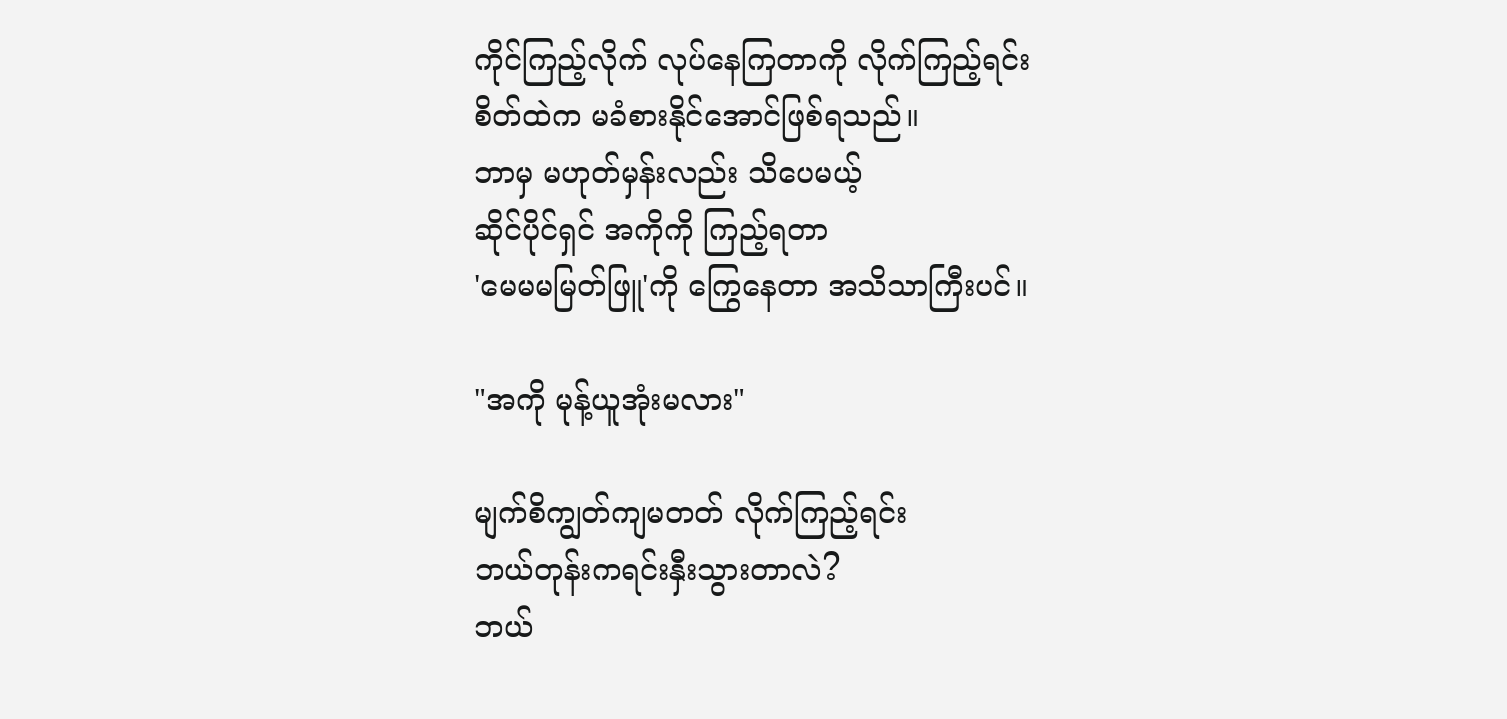ကိုင်ကြည့်လိုက် လုပ်နေကြတာကို လိုက်ကြည့်ရင်း
စိတ်ထဲက မခံစားနိုင်အောင်ဖြစ်ရသည်။
ဘာမှ မဟုတ်မှန်းလည်း သိပေမယ့်
ဆိုင်ပိုင်ရှင် အကိုကို ကြည့်ရတာ
'မေမမမြတ်ဖြူ'ကို ကြွေနေတာ အသိသာကြီးပင်။

"အကို မုန့်ယူအုံးမလား"

မျက်စိကျွတ်ကျမတတ် လိုက်ကြည့်ရင်း
ဘယ်တုန်းကရင်းနှီးသွားတာလဲ?
ဘယ်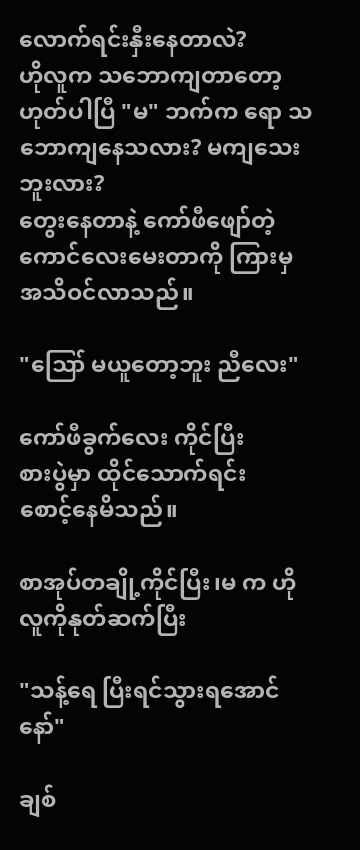လောက်ရင်းနှီးနေတာလဲ?
ဟိုလူက သဘောကျတာတော့ ဟုတ်ပါပြီ "မ" ဘက်က ရော သဘောကျနေသလား? မကျသေးဘူးလား?
တွေးနေတာနဲ့ ကော်ဖီဖျော်တဲ့ ကောင်လေးမေးတာကို ကြားမှ အသိဝင်လာသည်။

"ဪ မယူတော့ဘူး ညီလေး"

ကော်ဖီခွက်လေး ကိုင်ပြီး
စားပွဲမှာ ထိုင်သောက်ရင်း
စောင့်နေမိသည်။

စာအုပ်တချို့ကိုင်ပြီး၊မ က ဟိုလူကိုနုတ်ဆက်ပြီး

"သန့်ရေ ပြီးရင်သွားရအောင်နော်"

ချစ်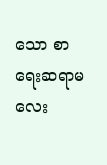သော စာရေးဆရာမလေး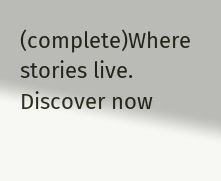(complete)Where stories live. Discover now